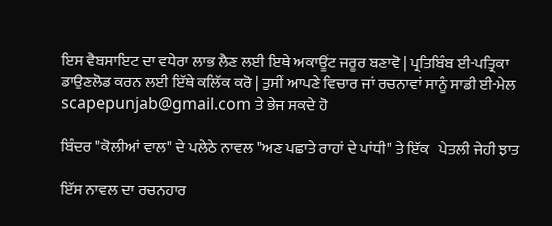ਇਸ ਵੈਬਸਾਇਟ ਦਾ ਵਧੇਰਾ ਲਾਭ ਲੈਣ ਲਈ ਇਥੇ ਅਕਾਊਂਟ ਜਰੂਰ ਬਣਾਵੋ | ਪ੍ਰਤਿਬਿੰਬ ਈ-ਪਤ੍ਰਿਕਾ ਡਾਉਣਲੋਡ ਕਰਨ ਲਈ ਇੱਥੇ ਕਲਿੱਕ ਕਰੋ | ਤੁਸੀਂ ਆਪਣੇ ਵਿਚਾਰ ਜਾਂ ਰਚਨਾਵਾਂ ਸਾਨੂੰ ਸਾਡੀ ਈ-ਮੇਲ scapepunjab@gmail.com ਤੇ ਭੇਜ ਸਕਦੇ ਹੋ

ਬਿੰਦਰ "ਕੋਲੀਆਂ ਵਾਲ" ਦੇ ਪਲੇਠੇ ਨਾਵਲ "ਅਣ ਪਛਾਤੇ ਰਾਹਾਂ ਦੇ ਪਾਂਧੀ" ਤੇ ਇੱਕ   ਪੇਤਲੀ ਜੇਹੀ ਝਾਤ

ਇੱਸ ਨਾਵਲ ਦਾ ਰਚਨਹਾਰ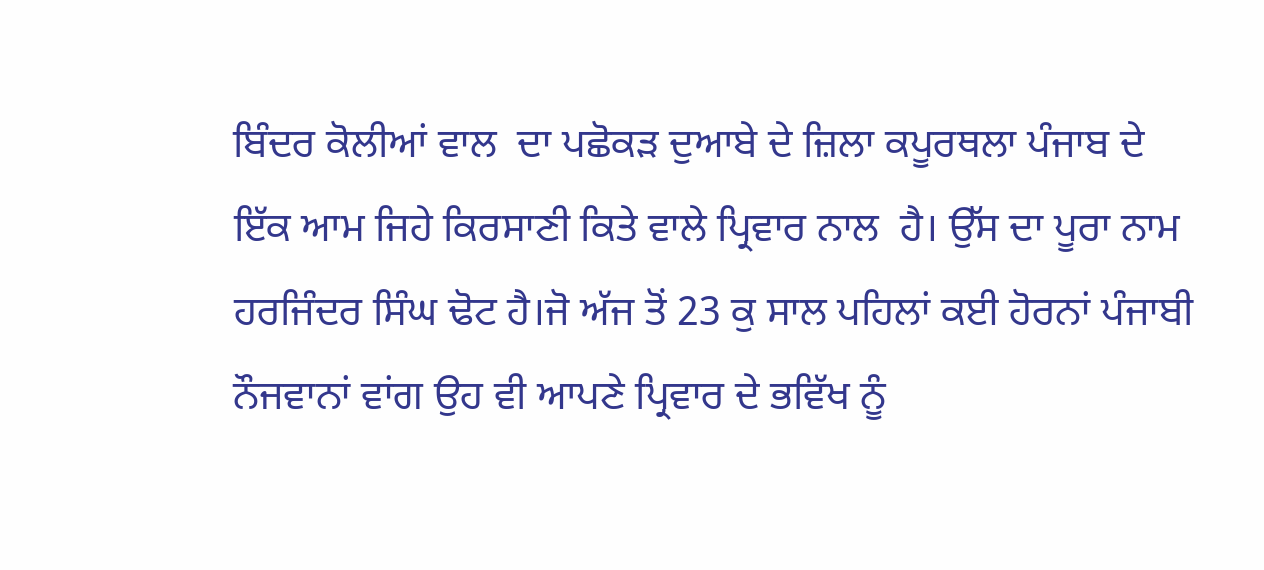ਬਿੰਦਰ ਕੋਲੀਆਂ ਵਾਲ  ਦਾ ਪਛੋਕੜ ਦੁਆਬੇ ਦੇ ਜ਼ਿਲਾ ਕਪੂਰਥਲਾ ਪੰਜਾਬ ਦੇ ਇੱਕ ਆਮ ਜਿਹੇ ਕਿਰਸਾਣੀ ਕਿਤੇ ਵਾਲੇ ਪ੍ਰਿਵਾਰ ਨਾਲ  ਹੈ। ਉੱਸ ਦਾ ਪੂਰਾ ਨਾਮ ਹਰਜਿੰਦਰ ਸਿੰਘ ਢੋਟ ਹੈ।ਜੋ ਅੱਜ ਤੋਂ 23 ਕੁ ਸਾਲ ਪਹਿਲਾਂ ਕਈ ਹੋਰਨਾਂ ਪੰਜਾਬੀ ਨੌਜਵਾਨਾਂ ਵਾਂਗ ਉਹ ਵੀ ਆਪਣੇ ਪ੍ਰਿਵਾਰ ਦੇ ਭਵਿੱਖ ਨੂੰ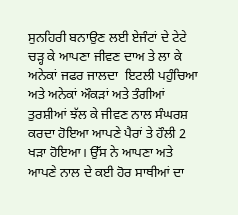ਸੁਨਹਿਰੀ ਬਨਾਉਣ ਲਈ ਏਜੰਟਾਂ ਦੇ ਟੇਟੇ ਚੜ੍ਹ ਕੇ ਆਪਣਾ ਜੀਵਣ ਦਾਅ ਤੇ ਲਾ ਕੇ ਅਨੇਕਾਂ ਜਫਰ ਜਾਲਦਾ  ਇਟਲੀ ਪਹੁੰਚਿਆ ਅਤੇ ਅਨੇਕਾਂ ਔਕੜਾਂ ਅਤੇ ਤੰਗੀਆਂ ਤੁਰਸ਼ੀਆਂ ਝੱਲ ਕੇ ਜੀਵਣ ਨਾਲ ਸੰਘਰਸ਼ ਕਰਦਾ ਹੋਇਆ ਆਪਣੇ ਪੈਰਾਂ ਤੇ ਹੌਲੀ 2 ਖੜਾ ਹੋਇਆ। ਉੱਸ ਨੇ ਆਪਣਾ ਅਤੇ ਆਪਣੇ ਨਾਲ ਦੇ ਕਈ ਹੋਰ ਸਾਥੀਆਂ ਦਾ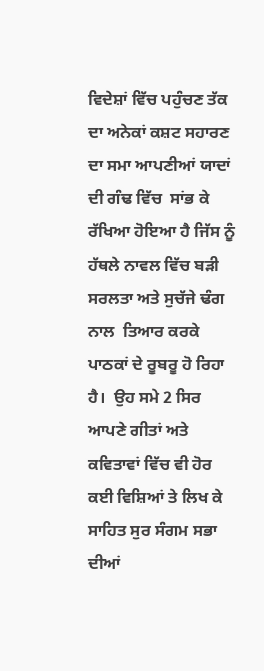ਵਿਦੇਸ਼ਾਂ ਵਿੱਚ ਪਹੁੰਚਣ ਤੱਕ ਦਾ ਅਨੇਕਾਂ ਕਸ਼ਟ ਸਹਾਰਣ ਦਾ ਸਮਾ ਆਪਣੀਆਂ ਯਾਦਾਂ ਦੀ ਗੰਢ ਵਿੱਚ  ਸਾਂਭ ਕੇ ਰੱਖਿਆ ਹੋਇਆ ਹੈ ਜਿੱਸ ਨੂੰ ਹੱਥਲੇ ਨਾਵਲ ਵਿੱਚ ਬੜੀ ਸਰਲਤਾ ਅਤੇ ਸੁਚੱਜੇ ਢੰਗ ਨਾਲ  ਤਿਆਰ ਕਰਕੇ ਪਾਠਕਾਂ ਦੇ ਰੂਬਰੂ ਹੋ ਰਿਹਾ ਹੈ।  ਉਹ ਸਮੇ 2 ਸਿਰ ਆਪਣੇ ਗੀਤਾਂ ਅਤੇ ਕਵਿਤਾਵਾਂ ਵਿੱਚ ਵੀ ਹੋਰ ਕਈ ਵਿਸ਼ਿਆਂ ਤੇ ਲਿਖ ਕੇ  ਸਾਹਿਤ ਸੁਰ ਸੰਗਮ ਸਭਾ ਦੀਆਂ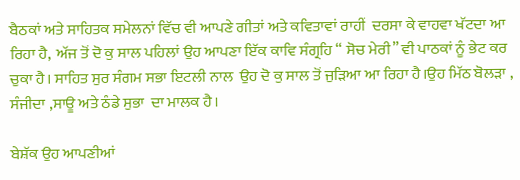ਬੈਠਕਾਂ ਅਤੇ ਸਾਹਿਤਕ ਸਮੇਲਨਾਂ ਵਿੱਚ ਵੀ ਆਪਣੇ ਗੀਤਾਂ ਅਤੇ ਕਵਿਤਾਵਾਂ ਰਾਹੀਂ  ਦਰਸਾ ਕੇ ਵਾਹਵਾ ਖੱਟਦਾ ਆ ਰਿਹਾ ਹੈ,  ਅੱਜ ਤੋਂ ਦੋ ਕੁ ਸਾਲ ਪਹਿਲਾਂ ਉਹ ਆਪਣਾ ਇੱਕ ਕਾਵਿ ਸੰਗ੍ਰਹਿ “ ਸੋਚ ਮੇਰੀ” ਵੀ ਪਾਠਕਾਂ ਨੂੰ ਭੇਟ ਕਰ  ਚੁਕਾ ਹੈ। ਸਾਹਿਤ ਸੁਰ ਸੰਗਮ ਸਭਾ ਇਟਲੀ ਨਾਲ  ਉਹ ਦੋ ਕੁ ਸਾਲ ਤੋਂ ਜੁੜਿਆ ਆ ਰਿਹਾ ਹੈ।ਉਹ ਮਿੱਠ ਬੋਲੜਾ , ਸੰਜੀਦਾ ,ਸਾਊ ਅਤੇ ਠੰਡੇ ਸੁਭਾ  ਦਾ ਮਾਲਕ ਹੈ।

ਬੇਸ਼ੱਕ ਉਹ ਆਪਣੀਆਂ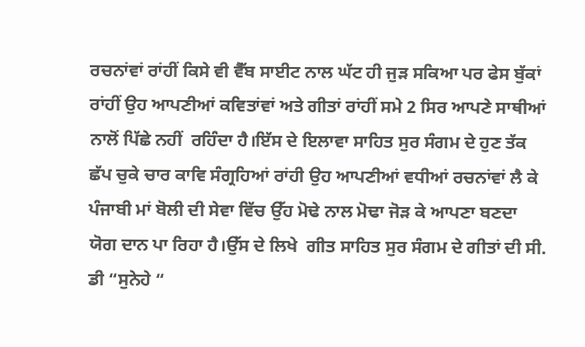ਰਚਨਾਂਵਾਂ ਰਾਂਹੀਂ ਕਿਸੇ ਵੀ ਵੈੱਬ ਸਾਈਟ ਨਾਲ ਘੱਟ ਹੀ ਜੁੜ ਸਕਿਆ ਪਰ ਫੇਸ ਬੁੱਕਾਂ ਰਾਂਹੀਂ ਉਹ ਆਪਣੀਆਂ ਕਵਿਤਾਂਵਾਂ ਅਤੇ ਗੀਤਾਂ ਰਾਂਹੀਂ ਸਮੇ 2 ਸਿਰ ਆਪਣੇ ਸਾਥੀਆਂ ਨਾਲੋਂ ਪਿੱਛੇ ਨਹੀਂ  ਰਹਿੰਦਾ ਹੈ।ਇੱਸ ਦੇ ਇਲਾਵਾ ਸਾਹਿਤ ਸੁਰ ਸੰਗਮ ਦੇ ਹੁਣ ਤੱਕ ਛੱਪ ਚੁਕੇ ਚਾਰ ਕਾਵਿ ਸੰਗ੍ਰਹਿਆਂ ਰਾਂਹੀ ਉਹ ਆਪਣੀਆਂ ਵਧੀਆਂ ਰਚਨਾਂਵਾਂ ਲੈ ਕੇ ਪੰਜਾਬੀ ਮਾਂ ਬੋਲੀ ਦੀ ਸੇਵਾ ਵਿੱਚ ਉੱਹ ਮੋਢੇ ਨਾਲ ਮੋਢਾ ਜੋੜ ਕੇ ਆਪਣਾ ਬਣਦਾ ਯੋਗ ਦਾਨ ਪਾ ਰਿਹਾ ਹੈ।ਉੱਸ ਦੇ ਲਿਖੇ  ਗੀਤ ਸਾਹਿਤ ਸੁਰ ਸੰਗਮ ਦੇ ਗੀਤਾਂ ਦੀ ਸੀ. ਡੀ “ਸੁਨੇਹੇ “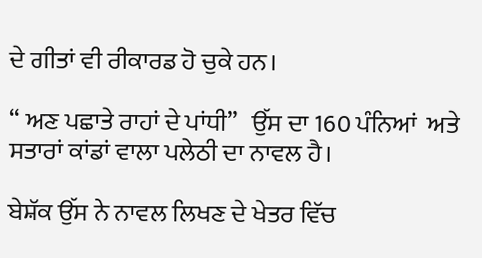ਦੇ ਗੀਤਾਂ ਵੀ ਰੀਕਾਰਡ ਹੋ ਚੁਕੇ ਹਨ।

“ ਅਣ ਪਛਾਤੇ ਰਾਹਾਂ ਦੇ ਪਾਂਧੀ”   ਉੱਸ ਦਾ 160 ਪੰਨਿਆਂ  ਅਤੇ ਸਤਾਰਾਂ ਕਾਂਡਾਂ ਵਾਲਾ ਪਲੇਠੀ ਦਾ ਨਾਵਲ ਹੈ।

ਬੇਸ਼ੱਕ ਉੱਸ ਨੇ ਨਾਵਲ ਲਿਖਣ ਦੇ ਖੇਤਰ ਵਿੱਚ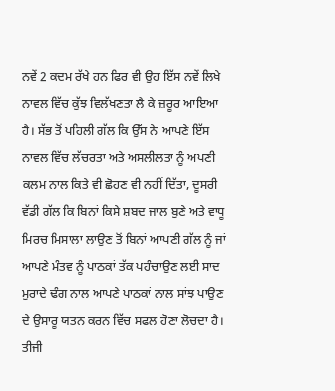ਨਵੇਂ 2 ਕਦਮ ਰੱਖੇ ਹਨ ਫਿਰ ਵੀ ਉਹ ਇੱਸ ਨਵੇਂ ਲਿਖੇ ਨਾਵਲ ਵਿੱਚ ਕੁੱਝ ਵਿਲੱਖਣਤਾ ਲੈ ਕੇ ਜ਼ਰੂਰ ਆਇਆ ਹੈ। ਸੱਭ ਤੋਂ ਪਹਿਲੀ ਗੱਲ ਕਿ ਉੱਸ ਨੇ ਆਪਣੇ ਇੱਸ ਨਾਵਲ ਵਿੱਚ ਲੱਚਰਤਾ ਅਤੇ ਅਸਲੀਲਤਾ ਨੂੰ ਅਪਣੀ ਕਲਮ ਨਾਲ ਕਿਤੇ ਵੀ ਛੋਹਣ ਵੀ ਨਹੀਂ ਦਿੱਤਾ, ਦੂਸਰੀ ਵੱਡੀ ਗੱਲ ਕਿ ਬਿਨਾਂ ਕਿਸੇ ਸ਼ਬਦ ਜਾਲ ਬੁਣੇ ਅਤੇ ਵਾਧੂ ਮਿਰਚ ਮਿਸਾਲਾ ਲਾਉਣ ਤੋਂ ਬਿਨਾਂ ਆਪਣੀ ਗੱਲ ਨੂੰ ਜਾਂ ਆਪਣੇ ਮੰਤਵ ਨੂੰ ਪਾਠਕਾਂ ਤੱਕ ਪਹੰਚਾਉਣ ਲਈ ਸਾਦ ਮੁਰਾਦੇ ਢੰਗ ਨਾਲ ਆਪਣੇ ਪਾਠਕਾਂ ਨਾਲ ਸਾਂਝ ਪਾਉਣ ਦੇ ਉਸਾਰੂ ਯਤਨ ਕਰਨ ਵਿੱਚ ਸਫਲ ਹੋਣਾ ਲੋਚਦਾ ਹੈ। ਤੀਜੀ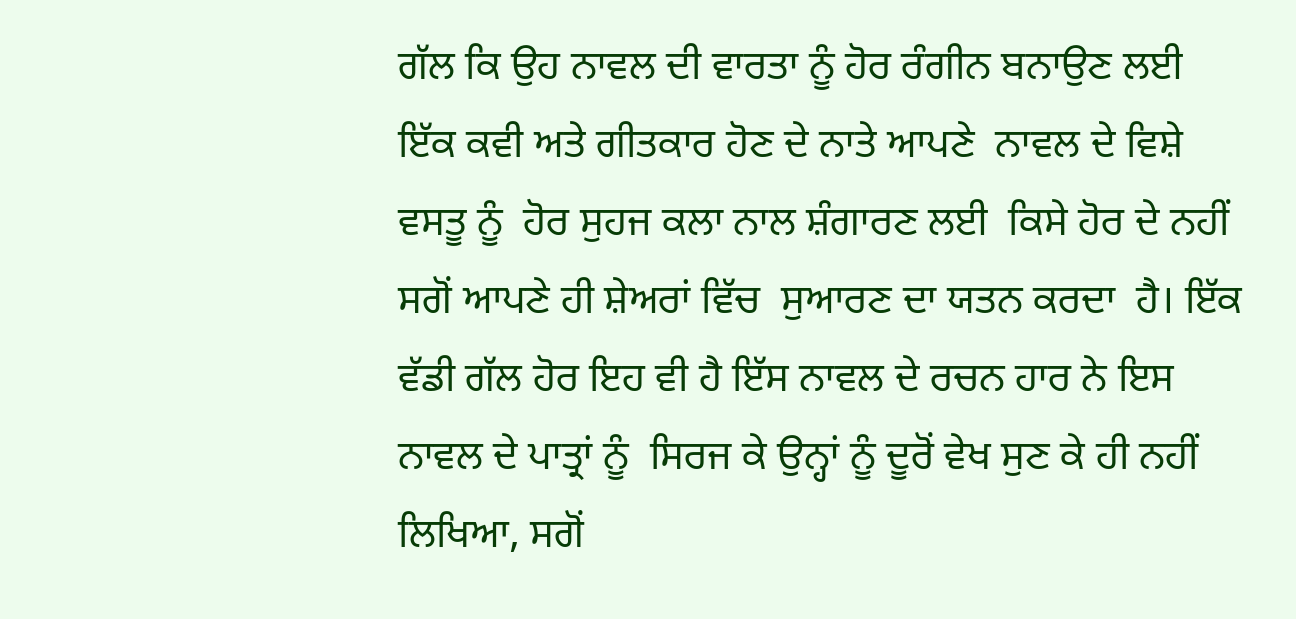ਗੱਲ ਕਿ ਉਹ ਨਾਵਲ ਦੀ ਵਾਰਤਾ ਨੂੰ ਹੋਰ ਰੰਗੀਨ ਬਨਾਉਣ ਲਈ ਇੱਕ ਕਵੀ ਅਤੇ ਗੀਤਕਾਰ ਹੋਣ ਦੇ ਨਾਤੇ ਆਪਣੇ  ਨਾਵਲ ਦੇ ਵਿਸ਼ੇ ਵਸਤੂ ਨੂੰ  ਹੋਰ ਸੁਹਜ ਕਲਾ ਨਾਲ ਸ਼ੰਗਾਰਣ ਲਈ  ਕਿਸੇ ਹੋਰ ਦੇ ਨਹੀਂ ਸਗੋਂ ਆਪਣੇ ਹੀ ਸ਼ੇਅਰਾਂ ਵਿੱਚ  ਸੁਆਰਣ ਦਾ ਯਤਨ ਕਰਦਾ  ਹੈ। ਇੱਕ ਵੱਡੀ ਗੱਲ ਹੋਰ ਇਹ ਵੀ ਹੈ ਇੱਸ ਨਾਵਲ ਦੇ ਰਚਨ ਹਾਰ ਨੇ ਇਸ ਨਾਵਲ ਦੇ ਪਾਤ੍ਰਾਂ ਨੂੰ  ਸਿਰਜ ਕੇ ਉਨ੍ਹਾਂ ਨੂੰ ਦੂਰੋਂ ਵੇਖ ਸੁਣ ਕੇ ਹੀ ਨਹੀਂ ਲਿਖਿਆ, ਸਗੋਂ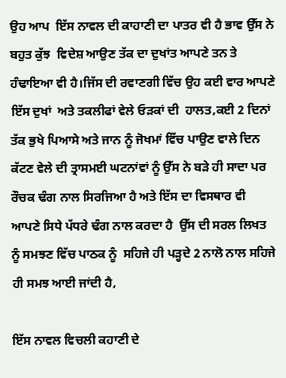ਉਹ ਆਪ  ਇੱਸ ਨਾਵਲ ਦੀ ਕਾਹਾਣੀ ਦਾ ਪਾਤਰ ਵੀ ਹੈ ਭਾਵ ਉੱਸ ਨੇ ਬਹੁਤ ਕੁੱਝ  ਵਿਦੇਸ਼ ਆਉਣ ਤੱਕ ਦਾ ਦੁਖਾਂਤ ਆਪਣੇ ਤਨ ਤੇ ਹੰਢਾਇਆ ਵੀ ਹੈ।ਜਿੱਸ ਦੀ ਰਵਾਣਗੀ ਵਿੱਚ ਉਹ ਕਈ ਵਾਰ ਆਪਣੇ ਇੱਸ ਦੁਖਾਂ  ਅਤੇ ਤਕਲੀਫਾਂ ਵੇਲੇ ਓੜਕਾਂ ਦੀ  ਹਾਲਤ,ਕਈ 2 ਦਿਨਾਂ ਤੱਕ ਭੁਖੇ ਪਿਆਸੇ ਅਤੇ ਜਾਨ ਨੂੰ ਜੋਖਮਾਂ ਵਿੱਚ ਪਾਉਣ ਵਾਲੇ ਦਿਨ ਕੱਟਣ ਵੇਲੇ ਦੀ ਤ੍ਰਾਸਮਈ ਘਟਨਾਂਵਾਂ ਨੂੰ ਉੱਸ ਨੇ ਬੜੇ ਹੀ ਸਾਦਾ ਪਰ ਰੌਚਕ ਢੰਗ ਨਾਲ ਸਿਰਜਿਆ ਹੈ ਅਤੇ ਇੱਸ ਦਾ ਵਿਸਥਾਰ ਵੀ ਆਪਣੇ ਸਿਧੇ ਪੱਧਰੇ ਢੰਗ ਨਾਲ ਕਰਦਾ ਹੈ  ਉੱਸ ਦੀ ਸਰਲ ਲਿਖਤ ਨੂੰ ਸਮਝਣ ਵਿੱਚ ਪਾਠਕ ਨੂੰ  ਸਹਿਜੇ ਹੀ ਪੜ੍ਹਦੇ 2 ਨਾਲੋ ਨਾਲ ਸਹਿਜੇ ਹੀ ਸਮਝ ਆਈ ਜਾਂਦੀ ਹੈ,

ਇੱਸ ਨਾਵਲ ਵਿਚਲੀ ਕਹਾਣੀ ਦੇ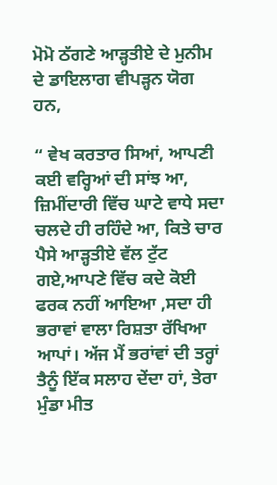ਮੋਮੋ ਠੱਗਣੇ ਆੜ੍ਹਤੀਏ ਦੇ ਮੁਨੀਮ ਦੇ ਡਾਇਲਾਗ ਵੀਪੜ੍ਹਨ ਯੋਗ ਹਨ,

“ ਵੇਖ ਕਰਤਾਰ ਸਿਆਂ, ਆਪਣੀ ਕਈ ਵਰ੍ਹਿਆਂ ਦੀ ਸਾਂਝ ਆ, ਜ਼ਿਮੀਂਦਾਰੀ ਵਿੱਚ ਘਾਟੇ ਵਾਧੇ ਸਦਾ ਚਲਦੇ ਹੀ ਰਹਿੰਦੇ ਆ, ਕਿਤੇ ਚਾਰ ਪੈਸੇ ਆੜ੍ਹਤੀਏ ਵੱਲ ਟੁੱਟ ਗਏ,ਆਪਣੇ ਵਿੱਚ ਕਦੇ ਕੋਈ ਫਰਕ ਨਹੀਂ ਆਇਆ ,ਸਦਾ ਹੀ ਭਰਾਵਾਂ ਵਾਲਾ ਰਿਸ਼ਤਾ ਰੱਖਿਆ ਆਪਾਂ। ਅੱਜ ਮੈਂ ਭਰਾਂਵਾਂ ਦੀ ਤਰ੍ਹਾਂ ਤੈਨੂੰ ਇੱਕ ਸਲਾਹ ਦੇਂਦਾ ਹਾਂ, ਤੇਰਾ ਮੁੰਡਾ ਮੀਤ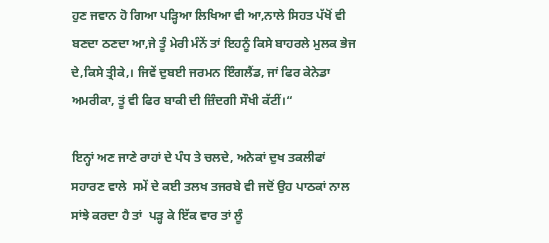ਹੁਣ ਜਵਾਨ ਹੋ ਗਿਆ ਪੜ੍ਹਿਆ ਲਿਖਿਆ ਵੀ ਆ,ਨਾਲੇ ਸਿਹਤ ਪੱਖੋਂ ਵੀ ਬਣਦਾ ਠਣਦਾ ਆ,ਜੇ ਤੂੰ ਮੇਰੀ ਮੰਨੇਂ ਤਾਂ ਇਹਨੂੰ ਕਿਸੇ ਬਾਹਰਲੇ ਮੁਲਕ ਭੇਜ ਦੇ,ਕਿਸੇ ਤ੍ਰੀਕੇ,। ਜਿਵੇਂ ਦੁਬਈ ਜਰਮਨ ਇੰਗਲੈਂਡ, ਜਾਂ ਫਿਰ ਕੇਨੇਡਾ ਅਮਰੀਕਾ, ਤੂਂ ਵੀ ਫਿਰ ਬਾਕੀ ਦੀ ਜ਼ਿੰਦਗੀ ਸੌਖੀ ਕੱਟੀਂ।“

ਇਨ੍ਹਾਂ ਅਣ ਜਾਣੇ ਰਾਹਾਂ ਦੇ ਪੰਧ ਤੇ ਚਲਦੇ, ਅਨੇਕਾਂ ਦੁਖ ਤਕਲੀਫਾਂ ਸਹਾਰਣ ਵਾਲੇ  ਸਮੇਂ ਦੇ ਕਈ ਤਲਖ ਤਜਰਬੇ ਵੀ ਜਦੋਂ ਉਹ ਪਾਠਕਾਂ ਨਾਲ ਸਾਂਝੇ ਕਰਦਾ ਹੈ ਤਾਂ  ਪੜ੍ਹ ਕੇ ਇੱਕ ਵਾਰ ਤਾਂ ਲੂੰ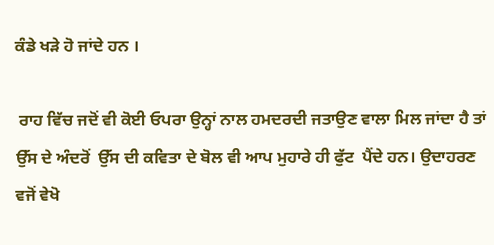ਕੰਡੇ ਖੜੇ ਹੋ ਜਾਂਦੇ ਹਨ ।

 ਰਾਹ ਵਿੱਚ ਜਦੋਂ ਵੀ ਕੋਈ ਓਪਰਾ ਉਨ੍ਹਾਂ ਨਾਲ ਹਮਦਰਦੀ ਜਤਾਉਣ ਵਾਲਾ ਮਿਲ ਜਾਂਦਾ ਹੈ ਤਾਂ ਉੱਸ ਦੇ ਅੰਦਰੋਂ  ਉੱਸ ਦੀ ਕਵਿਤਾ ਦੇ ਬੋਲ ਵੀ ਆਪ ਮੁਹਾਰੇ ਹੀ ਫੁੱਟ  ਪੈਂਦੇ ਹਨ। ਉਦਾਹਰਣ ਵਜੋਂ ਵੇਖੋ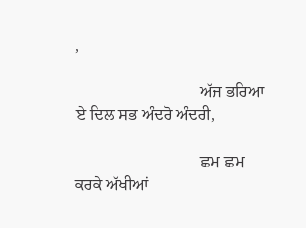,

                              ਅੱਜ ਭਰਿਆ ਏ ਦਿਲ ਸਭ ਅੰਦਰੋ ਅੰਦਰੀ,

                              ਛਮ ਛਮ ਕਰਕੇ ਅੱਖੀਆਂ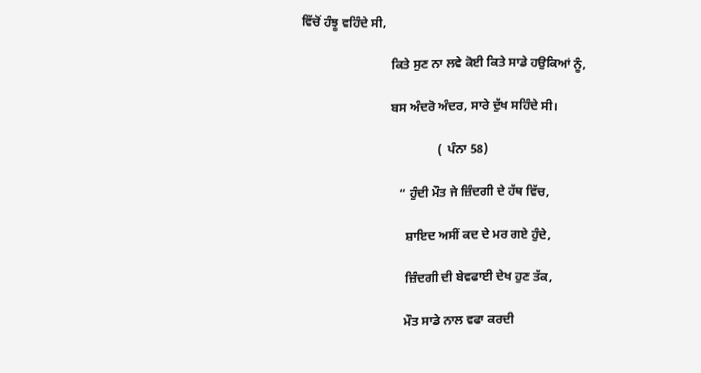ਵਿੱਚੋਂ ਹੰਝੂ ਵਹਿੰਦੇ ਸੀ,

                             ਕਿਤੇ ਸੁਣ ਨਾ ਲਵੇ ਕੋਈ ਕਿਤੇ ਸਾਡੇ ਹਉਕਿਆਂ ਨੂੰ,

                             ਬਸ ਅੰਦਰੋ ਅੰਦਰ, ਸਾਰੇ ਦੁੱਖ ਸਹਿੰਦੇ ਸੀ।

                                            (  ਪੰਨਾ 58)

                                “ ਹੁੰਦੀ ਮੌਤ ਜੇ ਜ਼ਿੰਦਗੀ ਦੇ ਹੱਥ ਵਿੱਚ,

                                  ਸ਼ਾਇਦ ਅਸੀਂ ਕਦ ਦੇ ਮਰ ਗਏ ਹੁੰਦੇ,

                                  ਜ਼ਿੰਦਗੀ ਦੀ ਬੇਵਫਾਈ ਦੇਖ ਹੁਣ ਤੱਕ,

                                  ਮੌਤ ਸਾਡੇ ਨਾਲ ਵਫਾ ਕਰਦੀ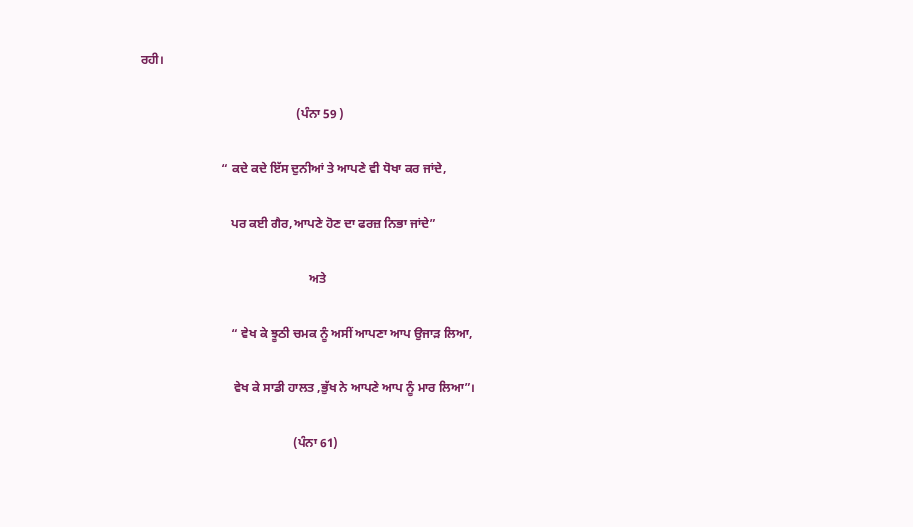ਰਹੀ।

                                                  (ਪੰਨਾ 59 )

                          “ ਕਦੇ ਕਦੇ ਇੱਸ ਦੁਨੀਆਂ ਤੇ ਆਪਣੇ ਵੀ ਧੋਖਾ ਕਰ ਜਾਂਦੇ,

                             ਪਰ ਕਈ ਗੈਰ,ਆਪਣੇ ਹੋਣ ਦਾ ਫਰਜ਼ ਨਿਭਾ ਜਾਂਦੇ”

                                                      ਅਤੇ

                             “ ਵੇਖ ਕੇ ਝੂਠੀ ਚਮਕ ਨੂੰ ਅਸੀਂ ਆਪਣਾ ਆਪ ਉਜਾੜ ਲਿਆ,

                              ਵੇਖ ਕੇ ਸਾਡੀ ਹਾਲਤ ,ਭੁੱਖ ਨੇ ਆਪਣੇ ਆਪ ਨੂੰ ਮਾਰ ਲਿਆ”।

                                                 (ਪੰਨਾ 61)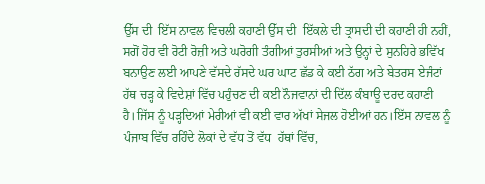ਉੱਸ ਦੀ  ਇੱਸ ਨਾਵਲ ਵਿਚਲੀ ਕਹਾਣੀ ਉੱਸ ਦੀ  ਇੱਕਲੇ ਦੀ ਤ੍ਰਾਸਦੀ ਦੀ ਕਹਾਣੀ ਹੀ ਨਹੀਂ, ਸਗੋਂ ਹੋਰ ਵੀ ਰੋਟੀ ਰੋਜ਼ੀ ਅਤੇ ਘਰੋਗੀ ਤੰਗੀਆਂ ਤੁਰਸੀਆਂ ਅਤੇ ਉਨ੍ਹਾਂ ਦੇ ਸੁਨਹਿਰੇ ਭਵਿੱਖ ਬਨਾਉਣ ਲਈ ਆਪਣੇ ਵੱਸਦੇ ਰੱਸਦੇ ਘਰ ਘਾਟ ਛੱਡ ਕੇ ਕਈ ਠੱਗ ਅਤੇ ਬੇਤਰਸ ਏਜੰਟਾਂ ਹੱਥ ਚੜ੍ਹ ਕੇ ਵਿਦੇਸ਼ਾਂ ਵਿੱਚ ਪਹੁੰਚਣ ਦੀ ਕਈ ਨੌਜਵਾਨਾਂ ਦੀ ਦਿੱਲ ਕੰਬਾਊ ਦਰਦ ਕਹਾਣੀ ਹੈ।ਜਿੱਸ ਨੂੰ ਪੜ੍ਹਦਿਆਂ ਮੇਰੀਆਂ ਵੀ ਕਈ ਵਾਰ ਅੱਖਾਂ ਸੇਜਲ ਹੋਈਆਂ ਹਨ।ਇੱਸ ਨਾਵਲ ਨੂੰ  ਪੰਜਾਬ ਵਿੱਚ ਰਹਿੰਦੇ ਲੋਕਾਂ ਦੇ ਵੱਧ ਤੋਂ ਵੱਧ  ਹੱਥਾਂ ਵਿੱਚ,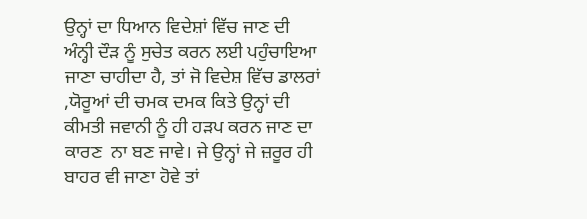ਉਨ੍ਹਾਂ ਦਾ ਧਿਆਨ ਵਿਦੇਸ਼ਾਂ ਵਿੱਚ ਜਾਣ ਦੀ ਅੰਨ੍ਹੀ ਦੌੜ ਨੂੰ ਸੁਚੇਤ ਕਰਨ ਲਈ ਪਹੁੰਚਾਇਆ ਜਾਣਾ ਚਾਹੀਦਾ ਹੈ, ਤਾਂ ਜੋ ਵਿਦੇਸ਼ ਵਿੱਚ ਡਾਲਰਾਂ ,ਯੋਰੂਆਂ ਦੀ ਚਮਕ ਦਮਕ ਕਿਤੇ ਉਨ੍ਹਾਂ ਦੀ ਕੀਮਤੀ ਜਵਾਨੀ ਨੂੰ ਹੀ ਹੜਪ ਕਰਨ ਜਾਣ ਦਾ ਕਾਰਣ  ਨਾ ਬਣ ਜਾਵੇ। ਜੇ ਉਨ੍ਹਾਂ ਜੇ ਜ਼ਰੂਰ ਹੀ ਬਾਹਰ ਵੀ ਜਾਣਾ ਹੋਵੇ ਤਾਂ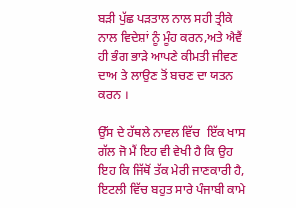ਬੜੀ ਪੁੱਛ ਪੜਤਾਲ ਨਾਲ ਸਹੀ ਤ੍ਰੀਕੇ ਨਾਲ ਵਿਦੇਸ਼ਾਂ ਨੂੰ ਮੂੰਹ ਕਰਨ,ਅਤੇ ਐਵੈਂ ਹੀ ਭੰਗ ਭਾੜੇ ਆਪਣੇ ਕੀਮਤੀ ਜੀਵਣ ਦਾਅ ਤੇ ਲਾਉਣ ਤੋਂ ਬਚਣ ਦਾ ਯਤਨ ਕਰਨ ।

ਉੱਸ ਦੇ ਹੱਥਲੇ ਨਾਵਲ ਵਿੱਚ  ਇੱਕ ਖਾਸ ਗੱਲ ਜੋ ਮੈਂ ਇਹ ਵੀ ਵੇਖੀ ਹੈ ਕਿ ਉਹ ਇਹ ਕਿ ਜਿੱਥੋਂ ਤੱਕ ਮੇਰੀ ਜਾਣਕਾਰੀ ਹੈ, ਇਟਲੀ ਵਿੱਚ ਬਹੁਤ ਸਾਰੇ ਪੰਜਾਬੀ ਕਾਮੇ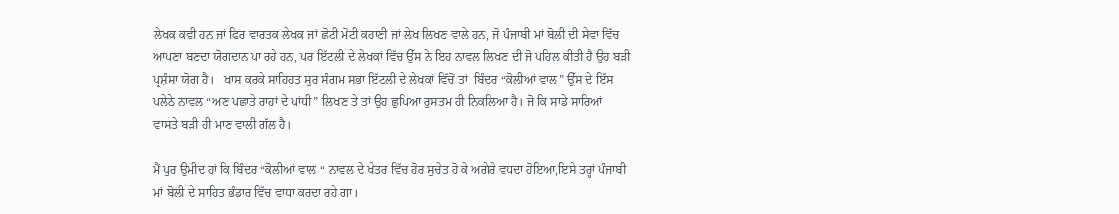ਲੇਖਕ ਕਵੀ ਹਨ ਜਾਂ ਫਿਰ ਵਾਰਤਕ ਲੇਖਕ ਜਾਂ ਛੋਟੀ ਮੋਟੀ ਕਹਾਣੀ ਜਾਂ ਲੇਖ ਲਿਖਣ ਵਾਲੇ ਹਨ, ਜੋ ਪੰਜਾਬੀ ਮਾਂ ਬੋਲੀ ਦੀ ਸੇਵਾ ਵਿੱਚ ਆਪਣਾ ਬਣਦਾ ਯੋਗਦਾਨ ਪਾ ਰਹੇ ਹਨ, ਪਰ ਇੱਟਲੀ ਦੇ ਲੇਖਕਾਂ ਵਿੱਚ ਉੱਸ ਨੇ ਇਹ ਨਾਵਲ ਲਿਖਣ ਦੀ ਜੋ ਪਹਿਲ ਕੀਤੀ ਹੈ ਉਹ ਬੜੀ ਪ੍ਰਸ਼ੰਸਾ ਯੋਗ ਹੈ।   ਖਾਸ ਕਰਕੇ ਸਾਹਿਹਤ ਸੁਰ ਸੰਗਮ ਸਭਾ ਇੱਟਲੀ ਦੇ ਲੇਖਕਾਂ ਵਿੱਚੋਂ ਤਾਂ  ਬਿੰਦਰ “ਕੋਲੀਆਂ ਵਾਲ” ਉੱਸ ਦੇ ਇੱਸ ਪਲੇਠੇ ਨਾਵਲ “ਅਣ ਪਛਾਤੇ ਰਾਹਾਂ ਦੇ ਪਾਂਧੀ” ਲਿਖਣ ਤੇ ਤਾਂ ਉਹ ਛੁਪਿਆ ਰੁਸਤਮ ਹੀ ਨਿਕਲਿਆ ਹੈ। ਜੋ ਕਿ ਸਾਡੇ ਸਾਰਿਆਂ  ਵਾਸਤੇ ਬੜੀ ਹੀ ਮਾਣ ਵਾਲੀ ਗੱਲ ਹੈ।

ਮੈਂ ਪੁਰ ਉਮੀਦ ਹਾਂ ਕਿ ਬਿੰਦਰ “ਕੋਲੀਆਂ ਵਾਲ “ ਨਾਵਲ ਦੇ ਖੇਤਰ ਵਿੱਚ ਹੋਰ ਸੁਚੇਤ ਹੋ ਕੇ ਅਗੇਰੇ ਵਧਦਾ ਹੋਇਆ,ਇਸੇ ਤਰ੍ਹਾਂ ਪੰਜਾਬੀ ਮਾਂ ਬੋਲੀ ਦੇ ਸਾਹਿਤ ਭੰਡਾਰ ਵਿੱਚ ਵਾਧਾ ਕਰਦਾ ਰਹੇ ਗਾ।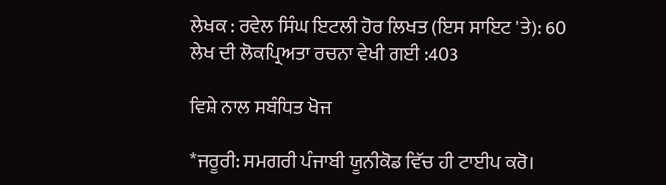ਲੇਖਕ : ਰਵੇਲ ਸਿੰਘ ਇਟਲੀ ਹੋਰ ਲਿਖਤ (ਇਸ ਸਾਇਟ 'ਤੇ): 60
ਲੇਖ ਦੀ ਲੋਕਪ੍ਰਿਅਤਾ ਰਚਨਾ ਵੇਖੀ ਗਈ :403

ਵਿਸ਼ੇ ਨਾਲ ਸਬੰਧਿਤ ਖੋਜ

*ਜਰੂਰੀ: ਸਮਗਰੀ ਪੰਜਾਬੀ ਯੂਨੀਕੋਡ ਵਿੱਚ ਹੀ ਟਾਈਪ ਕਰੋ।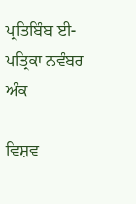ਪ੍ਰਤਿਬਿੰਬ ਈ-ਪਤ੍ਰਿਕਾ ਨਵੰਬਰ ਅੰਕ

ਵਿਸ਼ਵ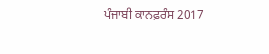ਪੰਜਾਬੀ ਕਾਨਫ਼ਰੰਸ 2017